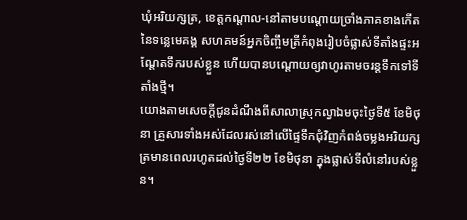ឃុំអរិយក្សត្រ, ខេត្តកណ្ដាល-នៅតាមបណ្ដោយច្រាំងភាគខាងកើតនៃទន្លេមេគង្គ សហគមន៍អ្នកចិញ្ចឹមត្រីកំពុងរៀបចំផ្លាស់ទីតាំងផ្ទះអណ្ដែតទឹករបស់ខ្លួន ហើយបានបណ្ដោយឲ្យវាហូរតាមចរន្តទឹកទៅទីតាំងថ្មី។
យោងតាមសេចក្ដីជូនដំណឹងពីសាលាស្រុកល្វាឯមចុះថ្ងៃទី៥ ខែមិថុនា គ្រួសារទាំងអស់ដែលរស់នៅលើផ្ទៃទឹកជុំវិញកំពង់ចម្លងអរិយក្សត្រមានពេលរហូតដល់ថ្ងៃទី២២ ខែមិថុនា ក្នុងផ្លាស់ទីលំនៅរបស់ខ្លួន។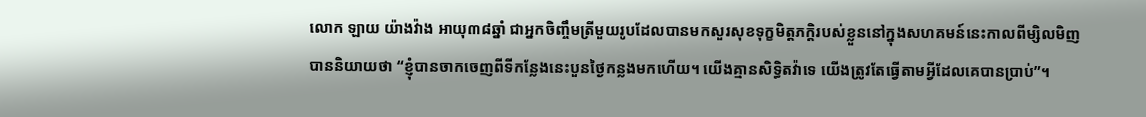លោក ឡាយ យ៉ាងវ៉ាង អាយុ៣៨ឆ្នាំ ជាអ្នកចិញ្ចឹមត្រីមួយរូបដែលបានមកសួរសុខទុក្ខមិត្តភក្តិរបស់ខ្លួននៅក្នុងសហគមន៍នេះកាលពីម្សិលមិញបាននិយាយថា “ខ្ញុំបានចាកចេញពីទីកន្លែងនេះបួនថ្ងៃកន្លងមកហើយ។ យើងគ្មានសិទ្ធិតវ៉ាទេ យើងត្រូវតែធ្វើតាមអ្វីដែលគេបានប្រាប់”។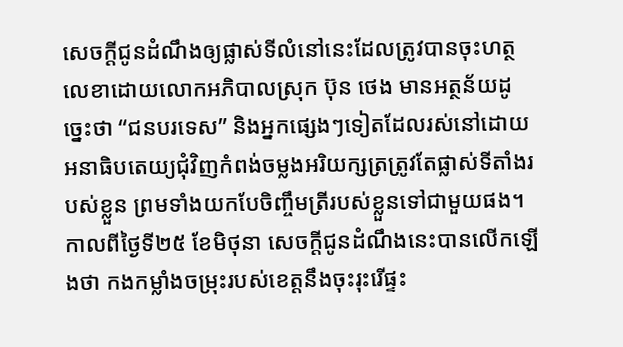សេចក្ដីជូនដំណឹងឲ្យផ្លាស់ទីលំនៅនេះដែលត្រូវបានចុះហត្ថលេខាដោយលោកអភិបាលស្រុក ប៊ុន ថេង មានអត្ថន័យដូច្នេះថា “ជនបរទេស” និងអ្នកផ្សេងៗទៀតដែលរស់នៅដោយអនាធិបតេយ្យជុំវិញកំពង់ចម្លងអរិយក្សត្រត្រូវតែផ្លាស់ទីតាំងរបស់ខ្លួន ព្រមទាំងយកបែចិញ្ចឹមត្រីរបស់ខ្លួនទៅជាមួយផង។
កាលពីថ្ងៃទី២៥ ខែមិថុនា សេចក្ដីជូនដំណឹងនេះបានលើកឡើងថា កងកម្លាំងចម្រុះរបស់ខេត្តនឹងចុះរុះរើផ្ទះ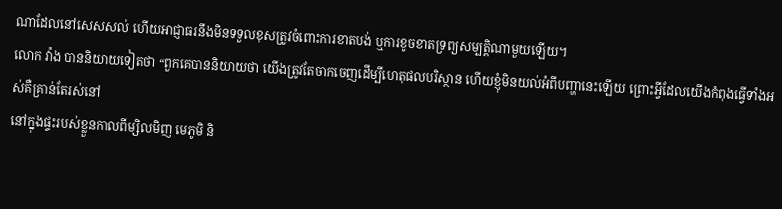ណាដែលនៅសេសសល់ ហើយអាជ្ញាធរនឹងមិនទទួលខុសត្រូវចំពោះការខាតបង់ ឬការខូចខាតទ្រព្យសម្បត្តិណាមួយឡើយ។
លោក វ៉ាង បាននិយាយទៀតថា “ពួកគេបាននិយាយថា យើងត្រូវតែចាកចេញដើម្បីហេតុផលបរិស្ថាន ហើយខ្ញុំមិនយល់អំពីបញ្ហានេះឡើយ ព្រោះអ្វីដែលយើងកំពុងធ្វើទាំងអស់គឺគ្រាន់តែរស់នៅ
នៅក្នុងផ្ទះរបស់ខ្លួនកាលពីម្សិលមិញ មេភូមិ និ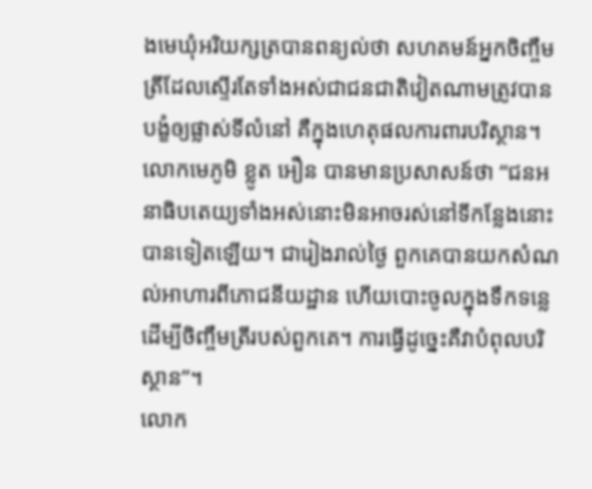ងមេឃុំអរិយក្សត្របានពន្យល់ថា សហគមន៍អ្នកចិញ្ចឹមត្រីដែលស្ទើរតែទាំងអស់ជាជនជាតិវៀតណាមត្រូវបានបង្ខំឲ្យផ្លាស់ទីលំនៅ គឺក្នុងហេតុផលការពារបរិស្ថាន។
លោកមេភូមិ ខ្លូត អឿន បានមានប្រសាសន៍ថា “ជនអនាធិបតេយ្យទាំងអស់នោះមិនអាចរស់នៅទីកន្លែងនោះបានទៀតឡើយ។ ជារៀងរាល់ថ្ងៃ ពួកគេបានយកសំណល់អាហារពីភោជនីយដ្ឋាន ហើយបោះចូលក្នុងទឹកទន្លេដើម្បីចិញ្ចឹមត្រីរបស់ពួកគេ។ ការធ្វើដូច្នេះគឺវាបំពុលបរិស្ថាន”។
លោក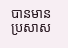បានមានប្រសាស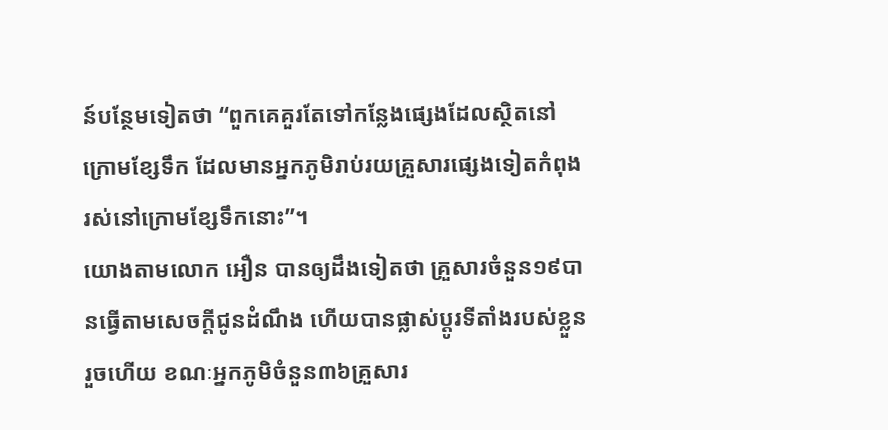ន៍បន្ថែមទៀតថា “ពួកគេគួរតែទៅកន្លែងផ្សេងដែលស្ថិតនៅក្រោមខ្សែទឹក ដែលមានអ្នកភូមិរាប់រយគ្រួសារផ្សេងទៀតកំពុងរស់នៅក្រោមខ្សែទឹកនោះ”។
យោងតាមលោក អឿន បានឲ្យដឹងទៀតថា គ្រួសារចំនួន១៩បានធ្វើតាមសេចក្ដីជូនដំណឹង ហើយបានផ្លាស់ប្ដូរទីតាំងរបស់ខ្លួនរួចហើយ ខណៈអ្នកភូមិចំនួន៣៦គ្រួសារ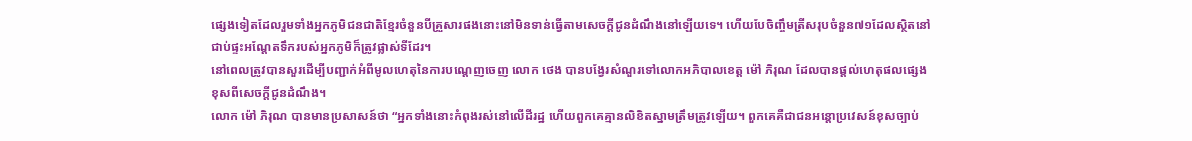ផ្សេងទៀតដែលរួមទាំងអ្នកភូមិជនជាតិខ្មែរចំនួនបីគ្រួសារផងនោះនៅមិនទាន់ធ្វើតាមសេចក្ដីជូនដំណឹងនៅឡើយទេ។ ហើយបែចិញ្ចឹមត្រីសរុបចំនួន៧១ដែលស្ថិតនៅជាប់ផ្ទះអណ្ដែតទឹករបស់អ្នកភូមិក៏ត្រូវផ្លាស់ទីដែរ។
នៅពេលត្រូវបានសួរដើម្បីបញ្ជាក់អំពីមូលហេតុនៃការបណ្ដេញចេញ លោក ថេង បានបង្វែរសំណួរទៅលោកអភិបាលខេត្ត ម៉ៅ ភិរុណ ដែលបានផ្ដល់ហេតុផលផ្សេងខុសពីសេចក្ដីជូនដំណឹង។
លោក ម៉ៅ ភិរុណ បានមានប្រសាសន៍ថា “អ្នកទាំងនោះកំពុងរស់នៅលើដីរដ្ឋ ហើយពួកគេគ្មានលិខិតស្នាមត្រឹមត្រូវឡើយ។ ពួកគេគឺជាជនអន្តោប្រវេសន៍ខុសច្បាប់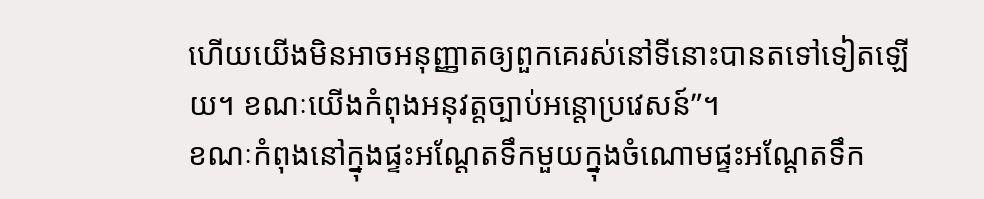ហើយយើងមិនអាចអនុញ្ញាតឲ្យពួកគេរស់នៅទីនោះបានតទៅទៀតឡើយ។ ខណៈយើងកំពុងអនុវត្តច្បាប់អន្តោប្រវេសន៍”។
ខណៈកំពុងនៅក្នុងផ្ទះអណ្ដែតទឹកមួយក្នុងចំណោមផ្ទះអណ្ដែតទឹក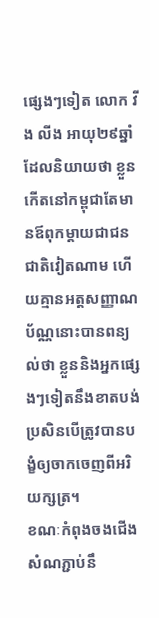ផ្សេងៗទៀត លោក វីង លីង អាយុ២៩ឆ្នាំ ដែលនិយាយថា ខ្លួនកើតនៅកម្ពុជាតែមានឪពុកម្ដាយជាជនជាតិវៀតណាម ហើយគ្មានអត្តសញ្ញាណប័ណ្ណនោះបានពន្យល់ថា ខ្លួននិងអ្នកផ្សេងៗទៀតនឹងខាតបង់ ប្រសិនបើត្រូវបានបង្ខំឲ្យចាកចេញពីអរិយក្សត្រ។
ខណៈកំពុងចងជើងសំណភ្ជាប់នឹ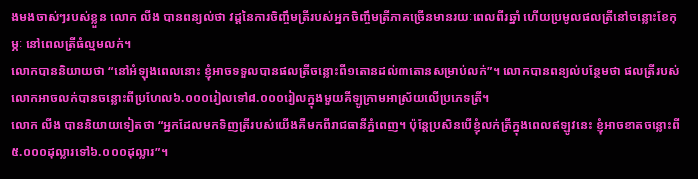ងមងចាស់ៗរបស់ខ្លួន លោក លីង បានពន្យល់ថា វដ្តនៃការចិញ្ចឹមត្រីរបស់អ្នកចិញ្ចឹមត្រីភាគច្រើនមានរយៈពេលពីរឆ្នាំ ហើយប្រមូលផលត្រីនៅចន្លោះខែកុម្ភៈ នៅពេលត្រីធំល្មមលក់។
លោកបាននិយាយថា “នៅអំឡុងពេលនោះ ខ្ញុំអាចទទួលបានផលត្រីចន្លោះពី១តោនដល់៣តោនសម្រាប់លក់”។ លោកបានពន្យល់បន្ថែមថា ផលត្រីរបស់លោកអាចលក់បានចន្លោះពីប្រហែល៦.០០០រៀលទៅ៨.០០០រៀលក្នុងមួយគីឡូក្រាមអាស្រ័យលើប្រភេទត្រី។
លោក លីង បាននិយាយទៀតថា “អ្នកដែលមកទិញត្រីរបស់យើងគឺមកពីរាជធានីភ្នំពេញ។ ប៉ុន្តែប្រសិនបើខ្ញុំលក់ត្រីក្នុងពេលឥឡូវនេះ ខ្ញុំអាចខាតចន្លោះពី៥.០០០ដុល្លារទៅ៦.០០០ដុល្លារ”។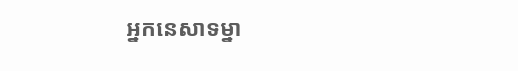អ្នកនេសាទម្នា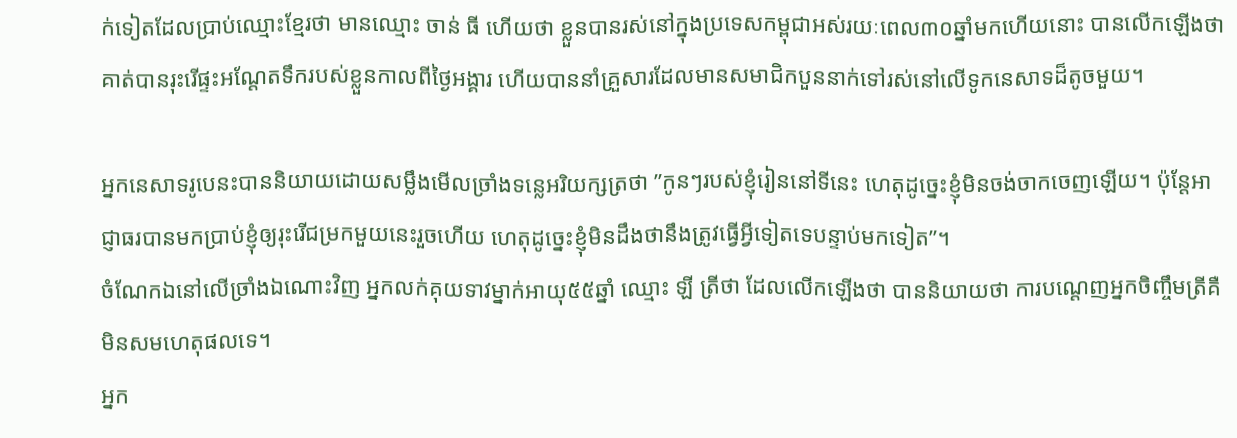ក់ទៀតដែលប្រាប់ឈ្មោះខ្មែរថា មានឈ្មោះ ចាន់ ធី ហើយថា ខ្លួនបានរស់នៅក្នុងប្រទេសកម្ពុជាអស់រយៈពេល៣០ឆ្នាំមកហើយនោះ បានលើកឡើងថា គាត់បានរុះរើផ្ទះអណ្ដែតទឹករបស់ខ្លួនកាលពីថ្ងៃអង្គារ ហើយបាននាំគ្រួសារដែលមានសមាជិកបួននាក់ទៅរស់នៅលើទូកនេសាទដ៏តូចមួយ។

អ្នកនេសាទរូបេនះបាននិយាយដោយសម្លឹងមើលច្រាំងទន្លេអរិយក្សត្រថា ”កូនៗរបស់ខ្ញុំរៀននៅទីនេះ ហេតុដូច្នេះខ្ញុំមិនចង់ចាកចេញឡើយ។ ប៉ុន្តែអាជ្ញាធរបានមកប្រាប់ខ្ញុំឲ្យរុះរើជម្រកមួយនេះរួចហើយ ហេតុដូច្នេះខ្ញុំមិនដឹងថានឹងត្រូវធ្វើអ្វីទៀតទេបន្ទាប់មកទៀត”។
ចំណែកឯនៅលើច្រាំងឯណោះវិញ អ្នកលក់គុយទាវម្នាក់អាយុ៥៥ឆ្នាំ ឈ្មោះ ឡី ត្រីថា ដែលលើកឡើងថា បាននិយាយថា ការបណ្ដេញអ្នកចិញ្ចឹមត្រីគឺមិនសមហេតុផលទេ។
អ្នក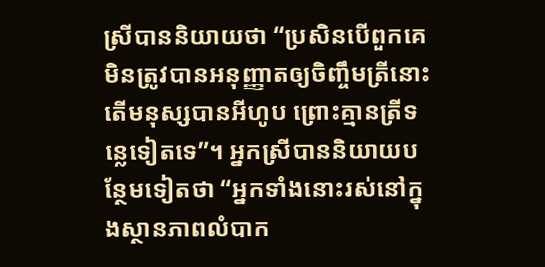ស្រីបាននិយាយថា “ប្រសិនបើពួកគេមិនត្រូវបានអនុញ្ញាតឲ្យចិញ្ចឹមត្រីនោះ តើមនុស្សបានអីហូប ព្រោះគ្មានត្រីទន្លេទៀតទេ”។ អ្នកស្រីបាននិយាយបន្ថែមទៀតថា “អ្នកទាំងនោះរស់នៅក្នុងស្ថានភាពលំបាក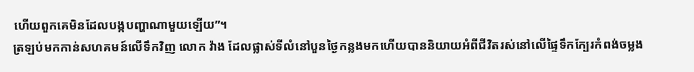ហើយពួកគេមិនដែលបង្កបញ្ហាណាមួយឡើយ”។
ត្រឡប់មកកាន់សហគមន៍លើទឹកវិញ លោក វ៉ាង ដែលផ្លាស់ទីលំនៅបួនថ្ងៃកន្លងមកហើយបាននិយាយអំពីជីវិតរស់នៅលើផ្ទៃទឹកក្បែរកំពង់ចម្លង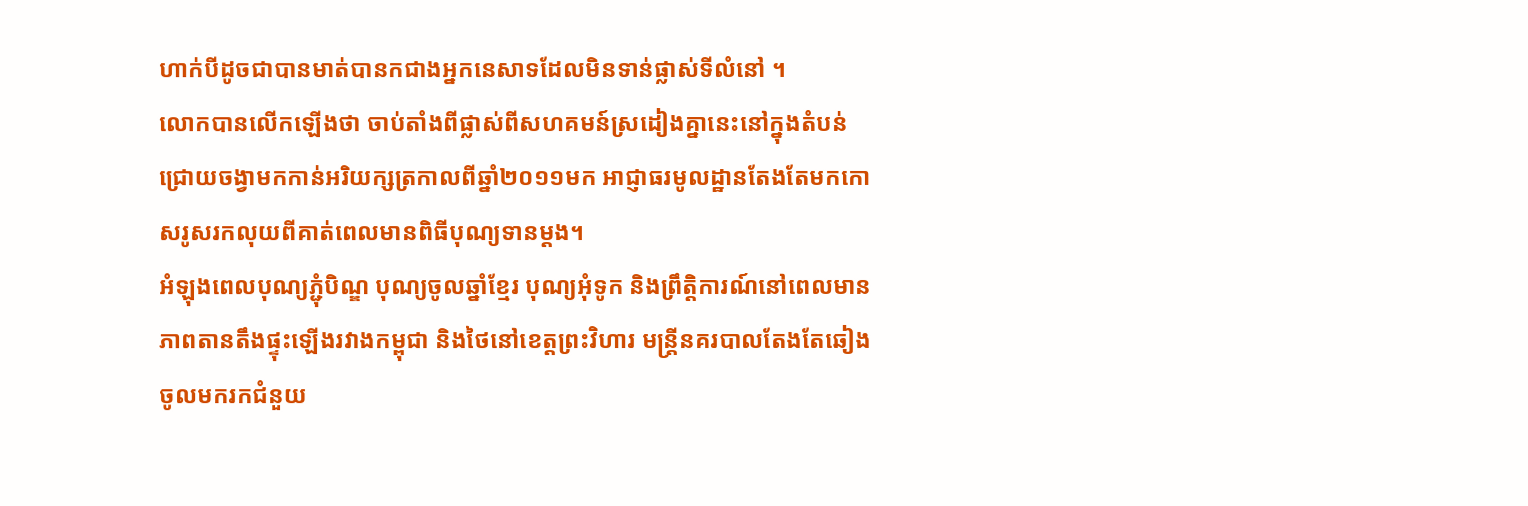ហាក់បីដូចជាបានមាត់បានកជាងអ្នកនេសាទដែលមិនទាន់ផ្លាស់ទីលំនៅ ។
លោកបានលើកឡើងថា ចាប់តាំងពីផ្លាស់ពីសហគមន៍ស្រដៀងគ្នានេះនៅក្នុងតំបន់ជ្រោយចង្វាមកកាន់អរិយក្សត្រកាលពីឆ្នាំ២០១១មក អាជ្ញាធរមូលដ្ឋានតែងតែមកកោសរូសរកលុយពីគាត់ពេលមានពិធីបុណ្យទានម្ដង។
អំឡុងពេលបុណ្យភ្ជុំបិណ្ឌ បុណ្យចូលឆ្នាំខ្មែរ បុណ្យអុំទូក និងព្រឹត្តិការណ៍នៅពេលមានភាពតានតឹងផ្ទុះឡើងរវាងកម្ពុជា និងថៃនៅខេត្តព្រះវិហារ មន្ត្រីនគរបាលតែងតែឆៀងចូលមករកជំនួយ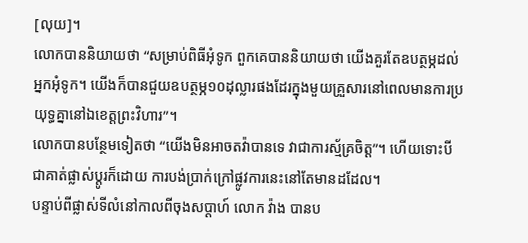[លុយ]។
លោកបាននិយាយថា “សម្រាប់ពិធីអុំទូក ពួកគេបាននិយាយថា យើងគួរតែឧបត្ថម្ភដល់អ្នកអុំទូក។ យើងក៏បានជួយឧបត្ថម្ភ១០ដុល្លារផងដែរក្នុងមួយគ្រួសារនៅពេលមានការប្រយុទ្ធគ្នានៅឯខេត្តព្រះវិហារ”។
លោកបានបន្ថែមទៀតថា “យើងមិនអាចតវ៉ាបានទេ វាជាការស្ម័គ្រចិត្ត”។ ហើយទោះបីជាគាត់ផ្លាស់ប្ដូរក៏ដោយ ការបង់ប្រាក់ក្រៅផ្លូវការនេះនៅតែមានដដែល។
បន្ទាប់ពីផ្លាស់ទីលំនៅកាលពីចុងសប្ដាហ៍ លោក វ៉ាង បានប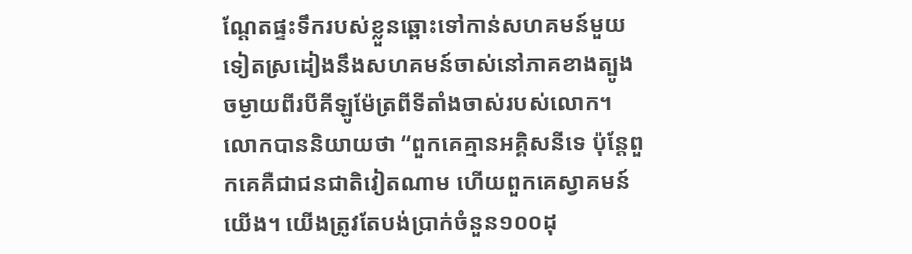ណ្ដែតផ្ទះទឹករបស់ខ្លួនឆ្ពោះទៅកាន់សហគមន៍មួយទៀតស្រដៀងនឹងសហគមន៍ចាស់នៅភាគខាងត្បូងចម្ងាយពីរបីគីឡូម៉ែត្រពីទីតាំងចាស់របស់លោក។
លោកបាននិយាយថា “ពួកគេគ្មានអគ្គិសនីទេ ប៉ុន្តែពួកគេគឺជាជនជាតិវៀតណាម ហើយពួកគេស្វាគមន៍យើង។ យើងត្រូវតែបង់ប្រាក់ចំនួន១០០ដុ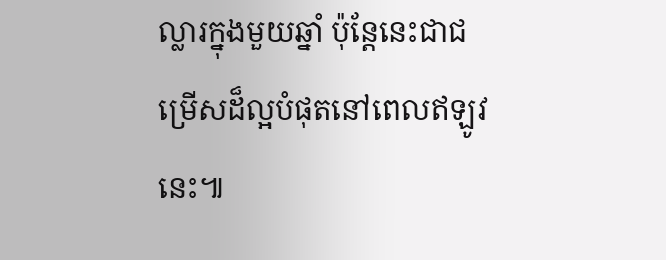ល្លារក្នុងមួយឆ្នាំ ប៉ុន្តែនេះជាជម្រើសដ៏ល្អបំផុតនៅពេលឥឡូវនេះ៕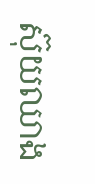ស៊ុយឈាង